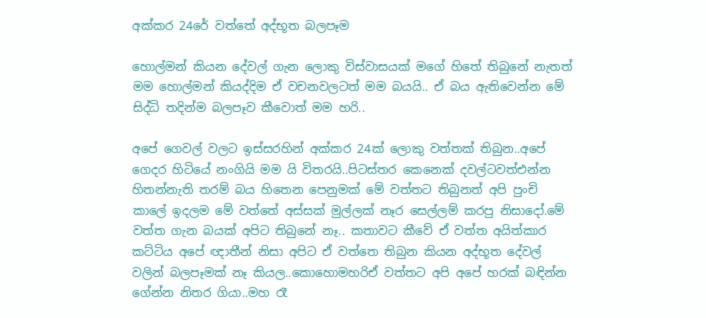අක්කර 24රේ වත්තේ අද්භූත බලපෑම

හොල්මන් කියන දේවල් ගැන ලොකු විස්වාසයක් මගේ හිතේ තිබුනේ නැතත් මම හොල්මන් කියද්දිම ඒ වචනවලටත් මම බයයි.. ඒ බය ඇතිවෙන්න මේ සිද්ධි තදින්ම බලපෑව කීවොත් මම හරි..

අපේ ගෙවල් වලට ඉස්සරහින් අක්කර 24ක් ලොකු වත්තක් තිබුන..අපේ ගෙදර හිටියේ නංගියි මම යි විතරයි..පිටස්තර කෙනෙක් දවල්ටවත්එන්න හිතන්නැති තරම් බය හිතෙන පෙනුමක් මේ වත්තට තිබුනත් අපි පුංචි
කාලේ ඉදලම මේ වත්තේ අස්සක් මුල්ලක් නෑර සෙල්ලම් කරපු නිසාදෝ.මේ වත්ත ගැන බයක් අපිට තිබුනේ නෑ.. කතාවට කීවේ ඒ වත්ත අයිත්කාර කට්ටිය අපේ ඥාතීන් නිසා අපිට ඒ වත්තෙ තිබුන කියන අද්භූත දේවල් වලින් බලපෑමක් නෑ කියල..කොහොමහරිඒ වත්තට අපි අපේ හරක් බඳින්න ගේන්න නිතර ගියා..මහ රෑ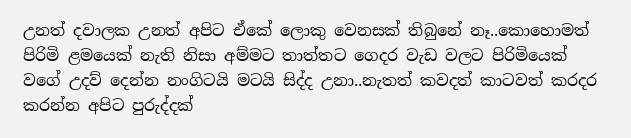උනත් දවාලක උනත් අපිට ඒකේ ලොකු වෙනසක් තිබුනේ නෑ..කොහොමත් පිරිමි ළමයෙක් නැති නිසා අම්මට තාත්තට ගෙදර වැඩ වලට පිරිමියෙක් වගේ උදව් දෙන්න නංගිටයි මටයි සිද්ද උනා..නැතත් කවදත් කාටවත් කරදර කරන්න අපිට පුරුද්දක්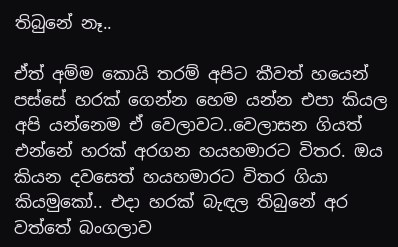තිබුනේ නෑ..

ඒත් අම්ම කොයි තරම් අපිට කීවත් හයෙන් පස්සේ හරක් ගෙන්න හෙම යන්න එපා කියල අපි යන්නෙම ඒ වෙලාවට..වෙලාසන ගියත් එන්නේ හරක් අරගන හයහමාරට විතර. ඔය කියන දවසෙත් හයහමාරට විතර ගියා කියමුකෝ.. එදා හරක් බැඳල තිබුනේ අර වත්තේ බංගලාව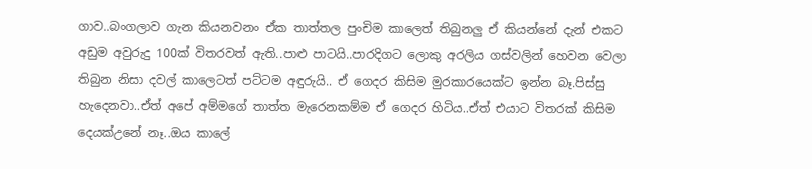ගාව..බංගලාව ගැන කියනවනං ඒක තාත්තල පුංචිම කාලෙත් තිබුනලු ඒ කියන්නේ දැන් එකට අඩුම අවුරුදු 100ක් විතරවත් ඇති..පාළු පාටයි..පාරදිගට ලොකු අරලිය ගස්වලින් හෙවන වෙලා තිබුන නිසා දවල් කාලෙටත් පට්ටම අඳුරුයි.. ඒ ගෙදර කිසිම මුරකාරයෙක්ට ඉන්න බෑ.පිස්සු හැදෙනවා..ඒත් අපේ අම්මගේ තාත්ත මැරෙනකම්ම ඒ ගෙදර හිටිය..ඒත් එයාට විතරක් කිසිම දෙයක්උනේ නෑ..ඔය කාලේ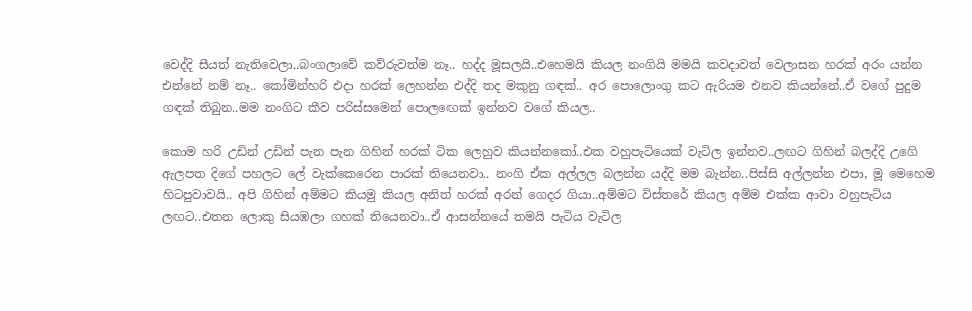වෙද්දි සීයත් නැතිවෙලා..බංගලාවේ කව්රුවත්ම නෑ.. හද්ද මූසලයි..එහෙමයි කියල නංගියි මමයි කවදාවත් වෙලාසන හරක් අරං යන්න එන්නේ නම් නෑ.. කෝමින්හරි එදා හරක් ලෙහන්න එද්දි තද මකුනු ගඳක්.. අර පොලොංගු කට ඇරියම එනව කියන්නේ..ඒ වගේ පුදුම ගඳක් තිබුන..මම නංගිට කීව පරිස්සමෙන් පොලඟෙක් ඉන්නව වගේ කියල..

කොම හරි උඩින් උඩින් පැන පැන ගිහින් හරක් ටික ලෙහුව කියන්නකෝ..එක වහුපැටියෙක් වැටිල ඉන්නව..ලඟට ගිහින් බලද්දි උගෙි ඇලපත දිගේ පහලට ලේ වැක්කෙරෙන පාරක් තියෙනවා.. නංගි ඒක අල්ලල බලන්න යද්දි මම බැන්න..පිස්සි අල්ලන්න එපා, මූ මෙහෙම හිටපුවාවයි.. අපි ගිහින් අම්මට කියමු කියල අනිත් හරක් අරන් ගෙදර ගියා..අම්මට විස්තරේ කියල අම්ම එක්ක ආවා වහුපැටිය ලඟට..එතන ලොකු සියඹලා ගහක් තියෙනවා..ඒ ආසන්නයේ තමයි පැටිය වැටිල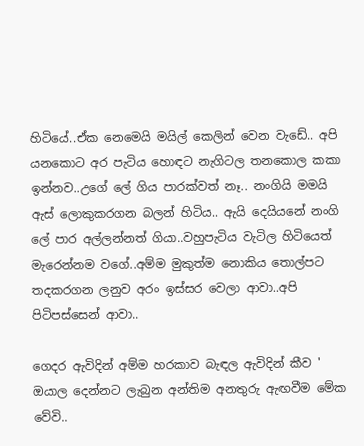හිටියේ..ඒක නෙමෙයි මයිල් කෙලින් වෙන වැඩේ.. අපි යනකොට අර පැටිය හොඳට නැගිටල තනකොල කකා ඉන්නව..උගේ ලේ ගිය පාරක්වත් නෑ.. නංගියි මමයි ඇස් ලොකුකරගන බලන් හිටිය.. ඇයි දෙයියනේ නංගි ලේ පාර අල්ලන්නත් ගියා..වහුපැටිය වැටිල හිටියෙත් මැරෙන්නම වගේ..අම්ම මුකුත්ම නොකිය තොල්පට තදකරගන ලනුව අරං ඉස්සර වෙලා ආවා..අපි පිටිපස්සෙන් ආවා..

ගෙදර ඇවිදින් අම්ම හරකාව බැඳල ඇවිදින් කීව ' ඔයාල දෙන්නට ලැබුන අන්තිම අනතුරු ඇඟවීම මේක වේවි..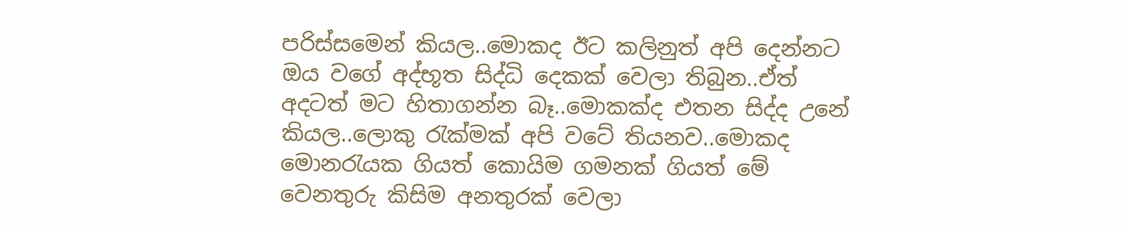පරිස්සමෙන් කියල..මොකද ඊට කලිනුත් අපි දෙන්නට ඔය වගේ අද්භූත සිද්ධි දෙකක් වෙලා තිබුන..ඒත් අදටත් මට හිතාගන්න බෑ..මොකක්ද එතන සිද්ද උනේ කියල..ලොකු රැක්මක් අපි වටේ තියනව..මොකද මොනරැයක ගියත් කොයිම ගමනක් ගියත් මේ වෙනතුරු කිසිම අනතුරක් වෙලා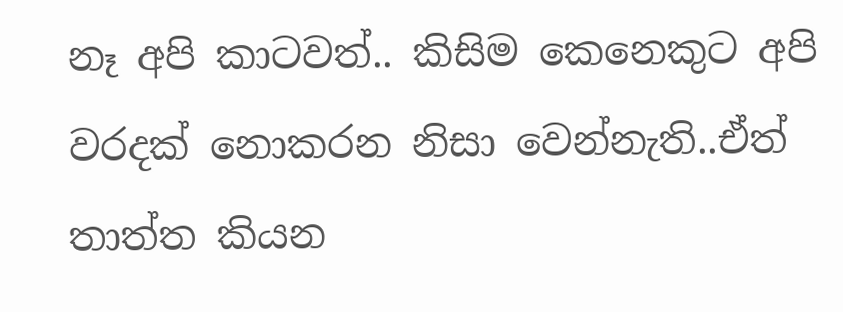නෑ අපි කාටවත්.. කිසිම කෙනෙකුට අපි වරදක් නොකරන නිසා වෙන්නැති..ඒත් තාත්ත කියන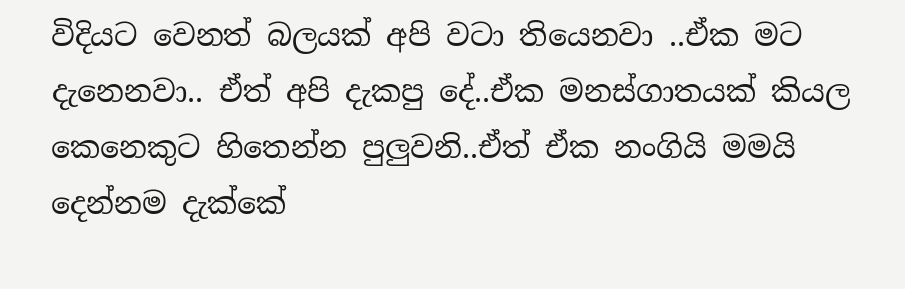විදියට වෙනත් බලයක් අපි වටා තියෙනවා ..ඒක මට දැනෙනවා.. ඒත් අපි දැකපු දේ..ඒක මනස්ගාතයක් කියල කෙනෙකුට හිතෙන්න පුලුවනි..ඒත් ඒක නංගියි මමයි දෙන්නම දැක්කේ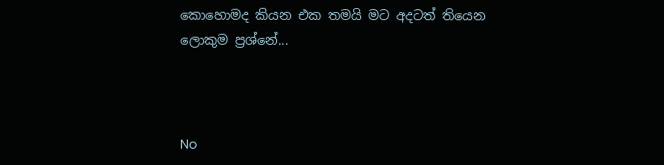කොහොමද කියන එක තමයි මට අදටත් තියෙන ලොකුම ප්‍රශ්නේ...



No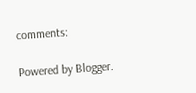comments:

Powered by Blogger.